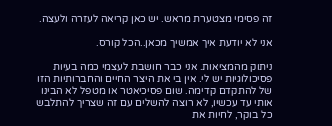זה פסימי מצטערת מראש. יש כאן קריאה לעזרה ולעצה.

אני לא יודעת איך אמשיך מכאן..הכל קורס.

ניתוק מהמציאות. אני כבר חושבת לעצמי כמה בעיות פסיכולוגיות יש לי. אין בי את היצר החיים והחברותיות הזו של להתקדם קדימה. שום פסיכיאטר או מטפל לא הבינו אותי עד עכשיו, לא רוצה להשלים עם זה שצריך להתלבש כל בוקר, לחיות את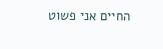החיים אני פשוט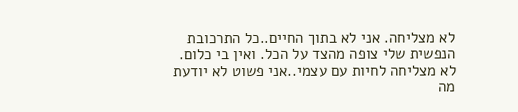לא מצליחה. אני לא בתוך החיים..כל התרכובת הנפשית שלי צופה מהצד על הכל. ואין בי כלום. לא מצליחה לחיות עם עצמי..אני פשוט לא יודעת מה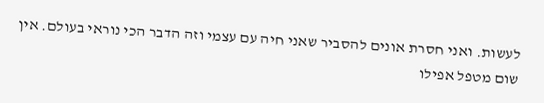לעשות. ואני חסרת אונים להסביר שאני חיה עם עצמי וזה הדבר הכי נוראי בעולם. אין שום מטפל אפילו